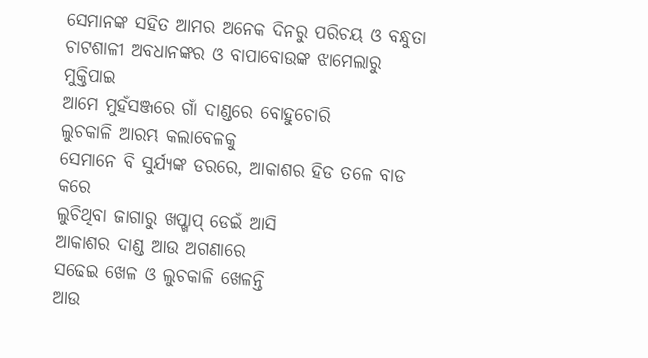ସେମାନଙ୍କ ସହିତ ଆମର ଅନେକ ଦିନରୁ ପରିଚୟ ଓ ବନ୍ଧୁତା
ଚାଟଶାଳୀ ଅବଧାନଙ୍କର ଓ ବାପାବୋଉଙ୍କ ଝାମେଲାରୁ ମୁକ୍ତିପାଇ
ଆମେ ମୁହଁସଞ୍ଜରେ ଗାଁ ଦାଣ୍ଡରେ ବୋହୁଚୋରି
ଲୁଚକାଳି ଆରମ୍ଭ କଲାବେଳକୁ
ସେମାନେ ବି ସୁର୍ଯ୍ୟଙ୍କ ଡରରେ, ଆକାଶର ହିଡ ତଳେ ବାଡ କରେ
ଲୁଚିଥିବା ଜାଗାରୁ ଖପ୍ଖାପ୍ ଡେଇଁ ଆସି
ଆକାଶର ଦାଣ୍ଡ ଆଉ ଅଗଣାରେ
ସଢେଇ ଖେଳ ଓ ଲୁଚକାଳି ଖେଳନ୍ତି
ଆଉ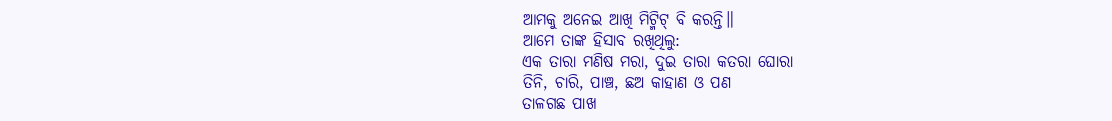ଆମକୁ ଅନେଇ ଆଖି ମିଟ୍ମିଟ୍ ବି କରନ୍ତି॥
ଆମେ ତାଙ୍କ ହିସାବ ରଖିଥିଲୁ:
ଏକ ତାରା ମଣିଷ ମରା, ଦୁଇ ତାରା କତରା ଘୋରା
ତିନି, ଚାରି, ପାଞ୍ଚ, ଛଅ କାହାଣ ଓ ପଣ
ତାଳଗଛ ପାଖ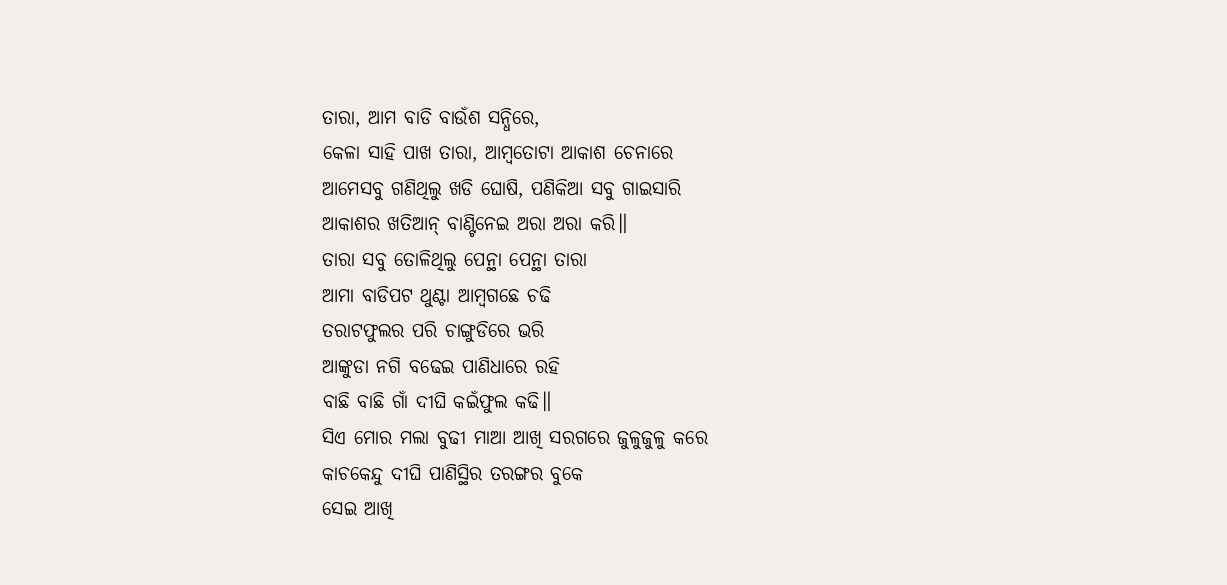ତାରା, ଆମ ବାଡି ବାଉଁଶ ସନ୍ଧିରେ,
କେଳା ସାହି ପାଖ ତାରା, ଆମ୍ବତୋଟା ଆକାଶ ଚେନାରେ
ଆମେସବୁ ଗଣିଥିଲୁ ଖଡି ଘୋଷି, ପଣିକିଆ ସବୁ ଗାଇସାରି
ଆକାଶର ଖତିଆନ୍ ବାଣ୍ଟିନେଇ ଅରା ଅରା କରି॥
ତାରା ସବୁ ତୋଳିଥିଲୁ ପେନ୍ଥା ପେନ୍ଥା ତାରା
ଆମା ବାଡିପଟ ଥୁଣ୍ଟା ଆମ୍ବଗଛେ ଚଢି
ତରାଟଫୁଲର ପରି ଚାଙ୍ଗୁଡିରେ ଭରି
ଆଙ୍କୁଡା ନଗି ବଢେଇ ପାଣିଧାରେ ରହି
ବାଛି ବାଛି ଗାଁ ଦୀଘି କଇଁଫୁଲ କଢି॥
ସିଏ ମୋର ମଲା ବୁଢୀ ମାଆ ଆଖି ସରଗରେ ଜୁଳୁଜୁଳୁ କରେ
କାଚକେନ୍ଦୁ ଦୀଘି ପାଣିସ୍ଥିର ତରଙ୍ଗର ବୁକେ
ସେଇ ଆଖି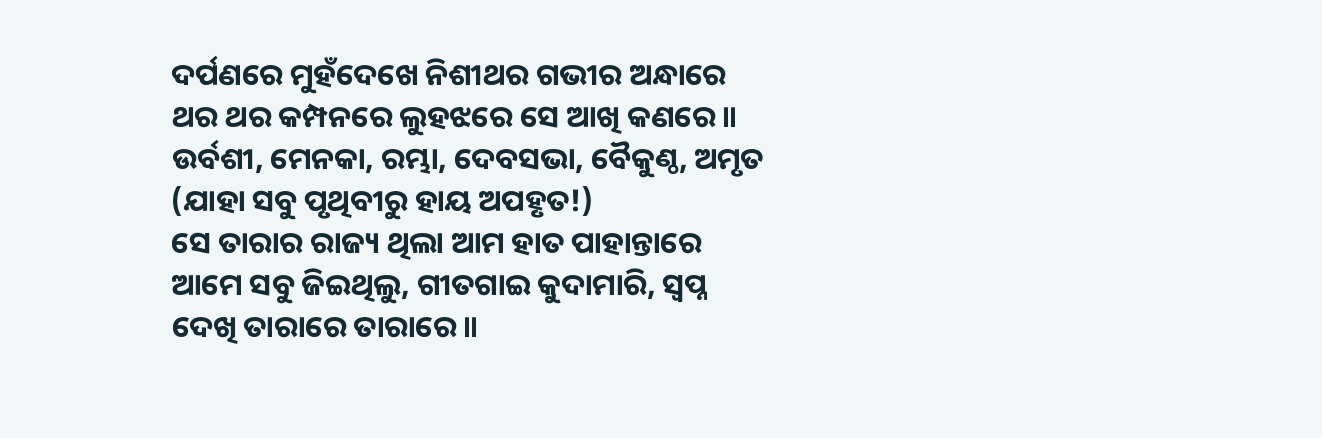ଦର୍ପଣରେ ମୁହଁଦେଖେ ନିଶୀଥର ଗଭୀର ଅନ୍ଧାରେ
ଥର ଥର କମ୍ପନରେ ଲୁହଝରେ ସେ ଆଖି କଣରେ॥
ଉର୍ବଶୀ, ମେନକା, ରମ୍ଭା, ଦେବସଭା, ବୈକୁଣ୍ଠ, ଅମୃତ
(ଯାହା ସବୁ ପୃଥିବୀରୁ ହାୟ ଅପହୃତ!)
ସେ ତାରାର ରାଜ୍ୟ ଥିଲା ଆମ ହାତ ପାହାନ୍ତାରେ
ଆମେ ସବୁ ଜିଇଥିଲୁ, ଗୀତଗାଇ କୁଦାମାରି, ସ୍ବପ୍ନ
ଦେଖି ତାରାରେ ତାରାରେ॥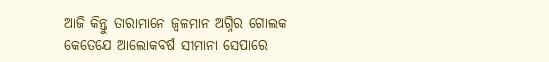ଆଜି କିନ୍ତୁ ତାରାମାନେ ଜ୍ବଳମାନ ଅଗ୍ନିର ଗୋଲକ
କେତେଯେ ଆଲୋକବର୍ଷ ସୀମାନା ସେପାରେ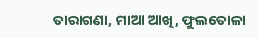ତାରାଗଣା, ମାଆ ଆଖି, ଫୁଲତୋଳା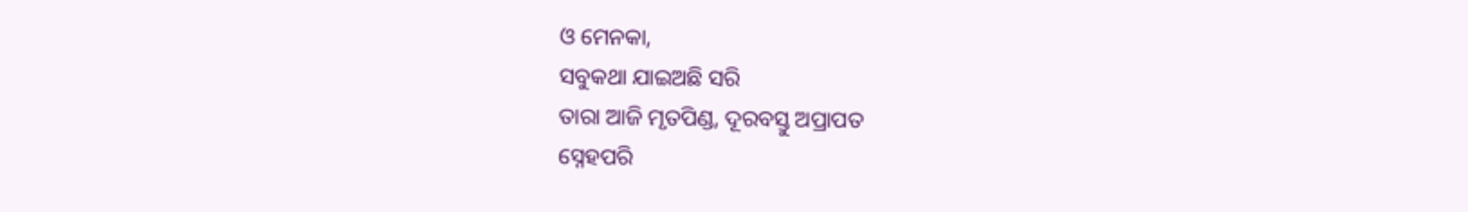ଓ ମେନକା,
ସବୁକଥା ଯାଇଅଛି ସରି
ତାରା ଆଜି ମୃତପିଣ୍ଡ, ଦୂରବସ୍ତୁ ଅପ୍ରାପତ
ସ୍ନେହପରି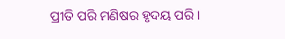ପ୍ରୀତି ପରି ମଣିଷର ହୃଦୟ ପରି।